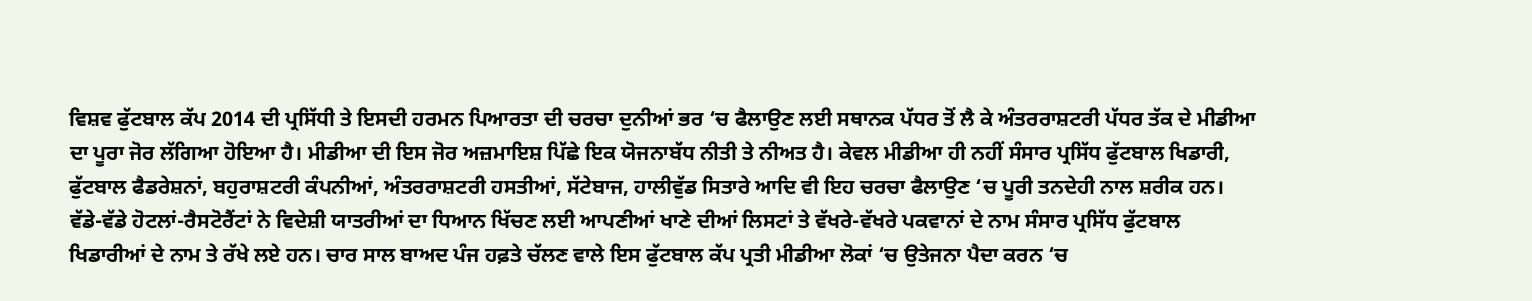ਵਿਸ਼ਵ ਫੁੱਟਬਾਲ ਕੱਪ 2014 ਦੀ ਪ੍ਰਸਿੱਧੀ ਤੇ ਇਸਦੀ ਹਰਮਨ ਪਿਆਰਤਾ ਦੀ ਚਰਚਾ ਦੁਨੀਆਂ ਭਰ ‘ਚ ਫੈਲਾਉਣ ਲਈ ਸਥਾਨਕ ਪੱਧਰ ਤੋਂ ਲੈ ਕੇ ਅੰਤਰਰਾਸ਼ਟਰੀ ਪੱਧਰ ਤੱਕ ਦੇ ਮੀਡੀਆ ਦਾ ਪੂਰਾ ਜੋਰ ਲੱਗਿਆ ਹੋਇਆ ਹੈ। ਮੀਡੀਆ ਦੀ ਇਸ ਜੋਰ ਅਜ਼ਮਾਇਸ਼ ਪਿੱਛੇ ਇਕ ਯੋਜਨਾਬੱਧ ਨੀਤੀ ਤੇ ਨੀਅਤ ਹੈ। ਕੇਵਲ ਮੀਡੀਆ ਹੀ ਨਹੀਂ ਸੰਸਾਰ ਪ੍ਰਸਿੱਧ ਫੁੱਟਬਾਲ ਖਿਡਾਰੀ, ਫੁੱਟਬਾਲ ਫੈਡਰੇਸ਼ਨਾਂ, ਬਹੁਰਾਸ਼ਟਰੀ ਕੰਪਨੀਆਂ, ਅੰਤਰਰਾਸ਼ਟਰੀ ਹਸਤੀਆਂ, ਸੱਟੇਬਾਜ, ਹਾਲੀਵੁੱਡ ਸਿਤਾਰੇ ਆਦਿ ਵੀ ਇਹ ਚਰਚਾ ਫੈਲਾਉਣ ‘ਚ ਪੂਰੀ ਤਨਦੇਹੀ ਨਾਲ ਸ਼ਰੀਕ ਹਨ। ਵੱਡੇ-ਵੱਡੇ ਹੋਟਲਾਂ-ਰੈਸਟੋਰੈਂਟਾਂ ਨੇ ਵਿਦੇਸ਼ੀ ਯਾਤਰੀਆਂ ਦਾ ਧਿਆਨ ਖਿੱਚਣ ਲਈ ਆਪਣੀਆਂ ਖਾਣੇ ਦੀਆਂ ਲਿਸਟਾਂ ਤੇ ਵੱਖਰੇ-ਵੱਖਰੇ ਪਕਵਾਨਾਂ ਦੇ ਨਾਮ ਸੰਸਾਰ ਪ੍ਰਸਿੱਧ ਫੁੱਟਬਾਲ ਖਿਡਾਰੀਆਂ ਦੇ ਨਾਮ ਤੇ ਰੱਖੇ ਲਏ ਹਨ। ਚਾਰ ਸਾਲ ਬਾਅਦ ਪੰਜ ਹਫ਼ਤੇ ਚੱਲਣ ਵਾਲੇ ਇਸ ਫੁੱਟਬਾਲ ਕੱਪ ਪ੍ਰਤੀ ਮੀਡੀਆ ਲੋਕਾਂ ‘ਚ ਉਤੇਜਨਾ ਪੈਦਾ ਕਰਨ ‘ਚ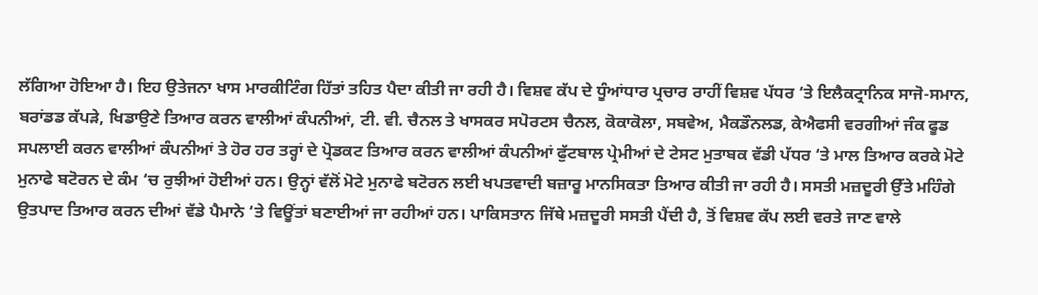ਲੱਗਿਆ ਹੋਇਆ ਹੈ। ਇਹ ਉਤੇਜਨਾ ਖਾਸ ਮਾਰਕੀਟਿੰਗ ਹਿੱਤਾਂ ਤਹਿਤ ਪੈਦਾ ਕੀਤੀ ਜਾ ਰਹੀ ਹੈ। ਵਿਸ਼ਵ ਕੱਪ ਦੇ ਧੂੰਆਂਧਾਰ ਪ੍ਰਚਾਰ ਰਾਹੀਂ ਵਿਸ਼ਵ ਪੱਧਰ ‘ਤੇ ਇਲੈਕਟ੍ਰਾਨਿਕ ਸਾਜੋ-ਸਮਾਨ, ਬਰਾਂਡਡ ਕੱਪੜੇ, ਖਿਡਾਉਣੇ ਤਿਆਰ ਕਰਨ ਵਾਲੀਆਂ ਕੰਪਨੀਆਂ, ਟੀ. ਵੀ. ਚੈਨਲ ਤੇ ਖਾਸਕਰ ਸਪੋਰਟਸ ਚੈਨਲ, ਕੋਕਾਕੋਲਾ, ਸਬਵੇਅ, ਮੈਕਡੌਨਲਡ, ਕੇਐਫਸੀ ਵਰਗੀਆਂ ਜੰਕ ਫੂਡ ਸਪਲਾਈ ਕਰਨ ਵਾਲੀਆਂ ਕੰਪਨੀਆਂ ਤੇ ਹੋਰ ਹਰ ਤਰ੍ਹਾਂ ਦੇ ਪ੍ਰੋਡਕਟ ਤਿਆਰ ਕਰਨ ਵਾਲੀਆਂ ਕੰਪਨੀਆਂ ਫੁੱਟਬਾਲ ਪ੍ਰੇਮੀਆਂ ਦੇ ਟੇਸਟ ਮੁਤਾਬਕ ਵੱਡੀ ਪੱਧਰ ‘ਤੇ ਮਾਲ ਤਿਆਰ ਕਰਕੇ ਮੋਟੇ ਮੁਨਾਫੇ ਬਟੋਰਨ ਦੇ ਕੰਮ ‘ਚ ਰੁਝੀਆਂ ਹੋਈਆਂ ਹਨ। ਉਨ੍ਹਾਂ ਵੱਲੋਂ ਮੋਟੇ ਮੁਨਾਫੇ ਬਟੋਰਨ ਲਈ ਖਪਤਵਾਦੀ ਬਜ਼ਾਰੂ ਮਾਨਸਿਕਤਾ ਤਿਆਰ ਕੀਤੀ ਜਾ ਰਹੀ ਹੈ। ਸਸਤੀ ਮਜ਼ਦੂਰੀ ਉੱਤੇ ਮਹਿੰਗੇ ਉਤਪਾਦ ਤਿਆਰ ਕਰਨ ਦੀਆਂ ਵੱਡੇ ਪੈਮਾਨੇ ‘ਤੇ ਵਿਊਂਤਾਂ ਬਣਾਈਆਂ ਜਾ ਰਹੀਆਂ ਹਨ। ਪਾਕਿਸਤਾਨ ਜਿੱਥੇ ਮਜ਼ਦੂਰੀ ਸਸਤੀ ਪੈਂਦੀ ਹੈ, ਤੋਂ ਵਿਸ਼ਵ ਕੱਪ ਲਈ ਵਰਤੇ ਜਾਣ ਵਾਲੇ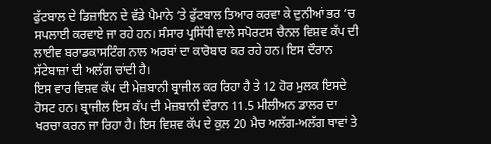ਫੁੱਟਬਾਲ ਦੇ ਡਿਜ਼ਾਇਨ ਦੇ ਵੱਡੇ ਪੈਮਾਨੇ ‘ਤੇ ਫੁੱਟਬਾਲ ਤਿਆਰ ਕਰਵਾ ਕੇ ਦੁਨੀਆਂ ਭਰ ‘ਚ ਸਪਲਾਈ ਕਰਵਾਏ ਜਾ ਰਹੇ ਹਨ। ਸੰਸਾਰ ਪ੍ਰਸਿੱਧੀ ਵਾਲੇ ਸਪੋਰਟਸ ਚੈਨਲ ਵਿਸ਼ਵ ਕੱਪ ਦੀ ਲਾਈਵ ਬਰਾਡਕਾਸਟਿੰਗ ਨਾਲ ਅਰਬਾਂ ਦਾ ਕਾਰੋਬਾਰ ਕਰ ਰਹੇ ਹਨ। ਇਸ ਦੌਰਾਨ ਸੱਟੇਬਾਜ਼ਾਂ ਦੀ ਅਲੱਗ ਚਾਂਦੀ ਹੈ।
ਇਸ ਵਾਰ ਵਿਸ਼ਵ ਕੱਪ ਦੀ ਮੇਜ਼ਬਾਨੀ ਬ੍ਰਾਜੀਲ ਕਰ ਰਿਹਾ ਹੈ ਤੇ 12 ਹੋਰ ਮੁਲਕ ਇਸਦੇ ਹੋਸਟ ਹਨ। ਬ੍ਰਾਜੀਲ ਇਸ ਕੱਪ ਦੀ ਮੇਜ਼ਬਾਨੀ ਦੌਰਾਨ 11.5 ਮੀਲੀਅਨ ਡਾਲਰ ਦਾ ਖਰਚਾ ਕਰਨ ਜਾ ਰਿਹਾ ਹੈ। ਇਸ ਵਿਸ਼ਵ ਕੱਪ ਦੇ ਕੁਲ 20 ਮੈਚ ਅਲੱਗ-ਅਲੱਗ ਥਾਵਾਂ ਤੇ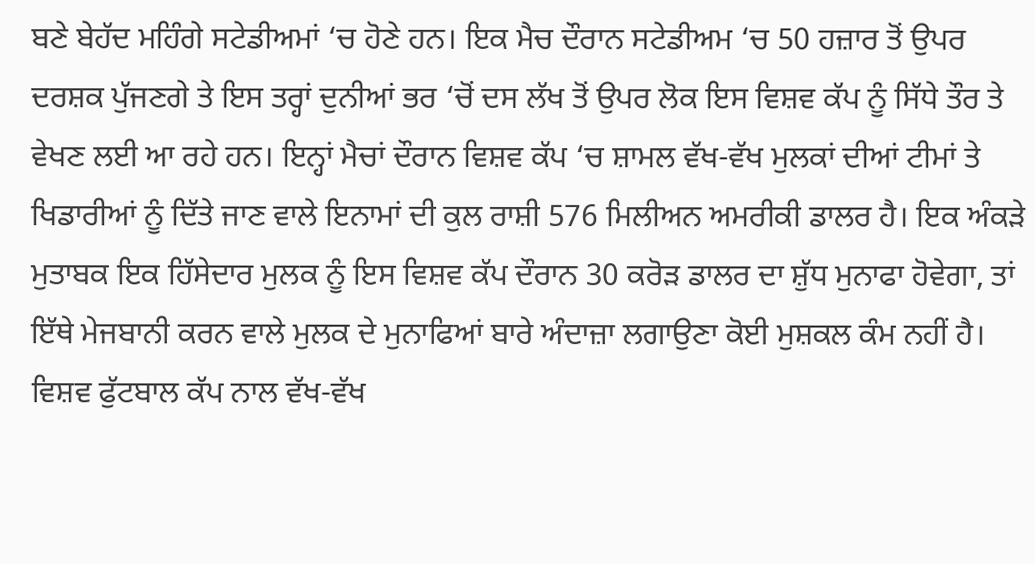ਬਣੇ ਬੇਹੱਦ ਮਹਿੰਗੇ ਸਟੇਡੀਅਮਾਂ ‘ਚ ਹੋਣੇ ਹਨ। ਇਕ ਮੈਚ ਦੌਰਾਨ ਸਟੇਡੀਅਮ ‘ਚ 50 ਹਜ਼ਾਰ ਤੋਂ ਉਪਰ ਦਰਸ਼ਕ ਪੁੱਜਣਗੇ ਤੇ ਇਸ ਤਰ੍ਹਾਂ ਦੁਨੀਆਂ ਭਰ ‘ਚੋਂ ਦਸ ਲੱਖ ਤੋਂ ਉਪਰ ਲੋਕ ਇਸ ਵਿਸ਼ਵ ਕੱਪ ਨੂੰ ਸਿੱਧੇ ਤੌਰ ਤੇ ਵੇਖਣ ਲਈ ਆ ਰਹੇ ਹਨ। ਇਨ੍ਹਾਂ ਮੈਚਾਂ ਦੌਰਾਨ ਵਿਸ਼ਵ ਕੱਪ ‘ਚ ਸ਼ਾਮਲ ਵੱਖ-ਵੱਖ ਮੁਲਕਾਂ ਦੀਆਂ ਟੀਮਾਂ ਤੇ ਖਿਡਾਰੀਆਂ ਨੂੰ ਦਿੱਤੇ ਜਾਣ ਵਾਲੇ ਇਨਾਮਾਂ ਦੀ ਕੁਲ ਰਾਸ਼ੀ 576 ਮਿਲੀਅਨ ਅਮਰੀਕੀ ਡਾਲਰ ਹੈ। ਇਕ ਅੰਕੜੇ ਮੁਤਾਬਕ ਇਕ ਹਿੱਸੇਦਾਰ ਮੁਲਕ ਨੂੰ ਇਸ ਵਿਸ਼ਵ ਕੱਪ ਦੌਰਾਨ 30 ਕਰੋੜ ਡਾਲਰ ਦਾ ਸ਼ੁੱਧ ਮੁਨਾਫਾ ਹੋਵੇਗਾ, ਤਾਂ ਇੱਥੇ ਮੇਜਬਾਨੀ ਕਰਨ ਵਾਲੇ ਮੁਲਕ ਦੇ ਮੁਨਾਫਿਆਂ ਬਾਰੇ ਅੰਦਾਜ਼ਾ ਲਗਾਉਣਾ ਕੋਈ ਮੁਸ਼ਕਲ ਕੰਮ ਨਹੀਂ ਹੈ। ਵਿਸ਼ਵ ਫੁੱਟਬਾਲ ਕੱਪ ਨਾਲ ਵੱਖ-ਵੱਖ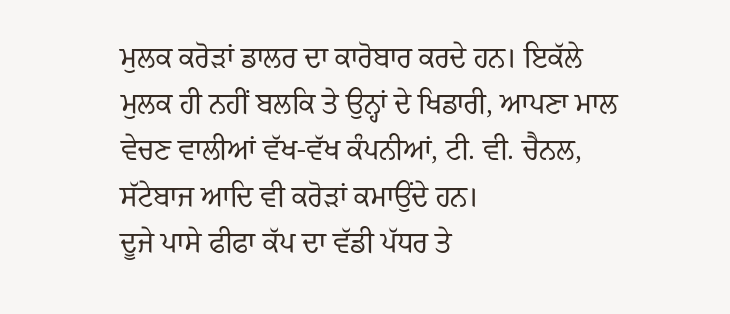ਮੁਲਕ ਕਰੋੜਾਂ ਡਾਲਰ ਦਾ ਕਾਰੋਬਾਰ ਕਰਦੇ ਹਨ। ਇਕੱਲੇ ਮੁਲਕ ਹੀ ਨਹੀਂ ਬਲਕਿ ਤੇ ਉਨ੍ਹਾਂ ਦੇ ਖਿਡਾਰੀ, ਆਪਣਾ ਮਾਲ ਵੇਚਣ ਵਾਲੀਆਂ ਵੱਖ-ਵੱਖ ਕੰਪਨੀਆਂ, ਟੀ. ਵੀ. ਚੈਨਲ, ਸੱਟੇਬਾਜ ਆਦਿ ਵੀ ਕਰੋੜਾਂ ਕਮਾਉਂਦੇ ਹਨ।
ਦੂਜੇ ਪਾਸੇ ਫੀਫਾ ਕੱਪ ਦਾ ਵੱਡੀ ਪੱਧਰ ਤੇ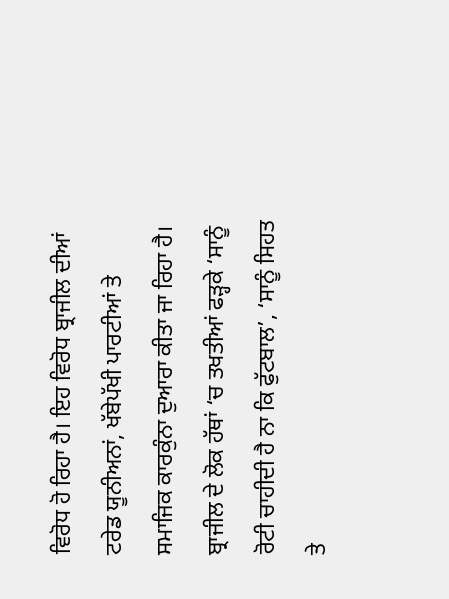ਵਿਰੋਧ ਹੋ ਰਿਹਾ ਹੈ। ਇਹ ਵਿਰੋਧ ਬ੍ਰਾਜੀਲ ਦੀਆਂ ਟਰੇਡ ਯੂਨੀਅਨਾਂ, ਖੱਬੇਪੱਖੀ ਪਾਰਟੀਆਂ ਤੇ ਸਮਾਜਿਕ ਕਾਰਕੁੰਨਾ ਦੁਆਰਾ ਕੀਤਾ ਜਾ ਰਿਹਾ ਹੈ। ਬ੍ਰਾਜੀਲ ਦੇ ਲੋਕ ਹੱਥਾਂ ‘ਚ ਤਖਤੀਆਂ ਫੜ੍ਹਕੇ ‘ਸਾਨੂੰ ਰੋਟੀ ਚਾਹੀਦੀ ਹੈ ਨਾ ਕਿ ਫੁੱਟਬਾਲ’, ‘ਸਾਨੂੰ ਸਿਹਤ ਤੇ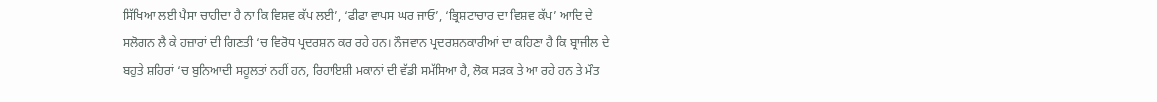ਸਿੱਖਿਆ ਲਈ ਪੈਸਾ ਚਾਹੀਦਾ ਹੈ ਨਾ ਕਿ ਵਿਸ਼ਵ ਕੱਪ ਲਈ’, ‘ਫੀਫਾ ਵਾਪਸ ਘਰ ਜਾਓ’, ‘ਭ੍ਰਿਸ਼ਟਾਚਾਰ ਦਾ ਵਿਸ਼ਵ ਕੱਪ’ ਆਦਿ ਦੇ ਸਲੋਗਨ ਲੈ ਕੇ ਹਜ਼ਾਰਾਂ ਦੀ ਗਿਣਤੀ ‘ਚ ਵਿਰੋਧ ਪ੍ਰਦਰਸ਼ਨ ਕਰ ਰਹੇ ਹਨ। ਨੌਜਵਾਨ ਪ੍ਰਦਰਸ਼ਨਕਾਰੀਆਂ ਦਾ ਕਹਿਣਾ ਹੈ ਕਿ ਬ੍ਰਾਜੀਲ ਦੇ ਬਹੁਤੇ ਸ਼ਹਿਰਾਂ ‘ਚ ਬੁਨਿਆਦੀ ਸਹੂਲਤਾਂ ਨਹੀਂ ਹਨ, ਰਿਹਾਇਸ਼ੀ ਮਕਾਨਾਂ ਦੀ ਵੱਡੀ ਸਮੱਸਿਆ ਹੈ, ਲੋਕ ਸੜਕ ਤੇ ਆ ਰਹੇ ਹਨ ਤੇ ਮੌਤ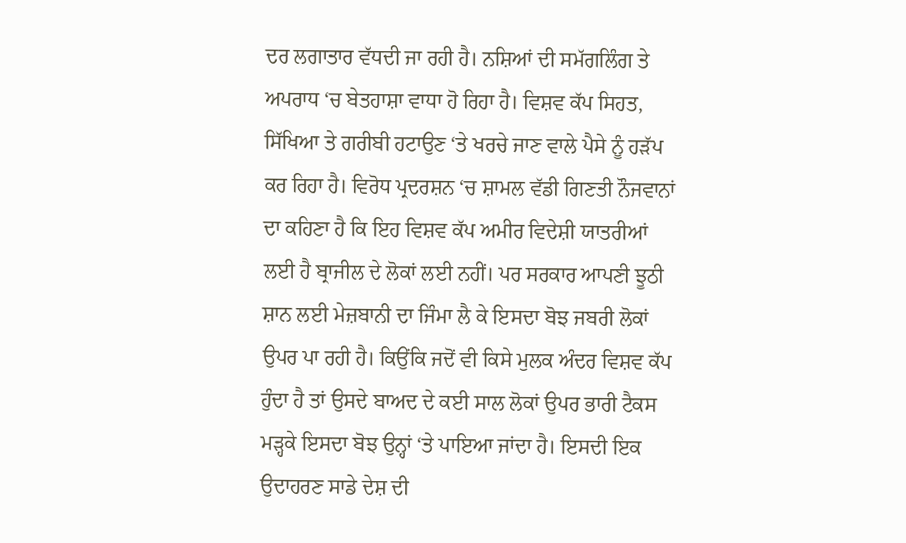ਦਰ ਲਗਾਤਾਰ ਵੱਧਦੀ ਜਾ ਰਹੀ ਹੈ। ਨਸ਼ਿਆਂ ਦੀ ਸਮੱਗਲਿੰਗ ਤੇ ਅਪਰਾਧ ‘ਚ ਬੇਤਹਾਸ਼ਾ ਵਾਧਾ ਹੋ ਰਿਹਾ ਹੈ। ਵਿਸ਼ਵ ਕੱਪ ਸਿਹਤ, ਸਿੱਖਿਆ ਤੇ ਗਰੀਬੀ ਹਟਾਉਣ ‘ਤੇ ਖਰਚੇ ਜਾਣ ਵਾਲੇ ਪੈਸੇ ਨੂੰ ਹੜੱਪ ਕਰ ਰਿਹਾ ਹੈ। ਵਿਰੋਧ ਪ੍ਰਦਰਸ਼ਨ ‘ਚ ਸ਼ਾਮਲ ਵੱਡੀ ਗਿਣਤੀ ਨੌਜਵਾਨਾਂ ਦਾ ਕਹਿਣਾ ਹੈ ਕਿ ਇਹ ਵਿਸ਼ਵ ਕੱਪ ਅਮੀਰ ਵਿਦੇਸ਼ੀ ਯਾਤਰੀਆਂ ਲਈ ਹੈ ਬ੍ਰਾਜੀਲ ਦੇ ਲੋਕਾਂ ਲਈ ਨਹੀਂ। ਪਰ ਸਰਕਾਰ ਆਪਣੀ ਝੂਠੀ ਸ਼ਾਨ ਲਈ ਮੇਜ਼ਬਾਨੀ ਦਾ ਜਿੰਮਾ ਲੈ ਕੇ ਇਸਦਾ ਬੋਝ ਜਬਰੀ ਲੋਕਾਂ ਉਪਰ ਪਾ ਰਹੀ ਹੈ। ਕਿਉਂਕਿ ਜਦੋਂ ਵੀ ਕਿਸੇ ਮੁਲਕ ਅੰਦਰ ਵਿਸ਼ਵ ਕੱਪ ਹੁੰਦਾ ਹੈ ਤਾਂ ਉਸਦੇ ਬਾਅਦ ਦੇ ਕਈ ਸਾਲ ਲੋਕਾਂ ਉਪਰ ਭਾਰੀ ਟੈਕਸ ਮੜ੍ਹਕੇ ਇਸਦਾ ਬੋਝ ਉਨ੍ਹਾਂ ‘ਤੇ ਪਾਇਆ ਜਾਂਦਾ ਹੈ। ਇਸਦੀ ਇਕ ਉਦਾਹਰਣ ਸਾਡੇ ਦੇਸ਼ ਦੀ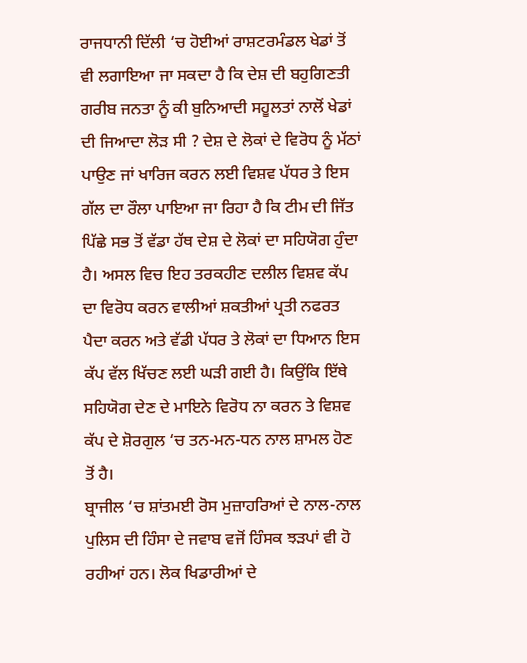ਰਾਜਧਾਨੀ ਦਿੱਲੀ ‘ਚ ਹੋਈਆਂ ਰਾਸ਼ਟਰਮੰਡਲ ਖੇਡਾਂ ਤੋਂ ਵੀ ਲਗਾਇਆ ਜਾ ਸਕਦਾ ਹੈ ਕਿ ਦੇਸ਼ ਦੀ ਬਹੁਗਿਣਤੀ ਗਰੀਬ ਜਨਤਾ ਨੂੰ ਕੀ ਬੁਨਿਆਦੀ ਸਹੂਲਤਾਂ ਨਾਲੋਂ ਖੇਡਾਂ ਦੀ ਜਿਆਦਾ ਲੋੜ ਸੀ ? ਦੇਸ਼ ਦੇ ਲੋਕਾਂ ਦੇ ਵਿਰੋਧ ਨੂੰ ਮੱਠਾਂ ਪਾਉਣ ਜਾਂ ਖਾਰਿਜ ਕਰਨ ਲਈ ਵਿਸ਼ਵ ਪੱਧਰ ਤੇ ਇਸ ਗੱਲ ਦਾ ਰੌਲਾ ਪਾਇਆ ਜਾ ਰਿਹਾ ਹੈ ਕਿ ਟੀਮ ਦੀ ਜਿੱਤ ਪਿੱਛੇ ਸਭ ਤੋਂ ਵੱਡਾ ਹੱਥ ਦੇਸ਼ ਦੇ ਲੋਕਾਂ ਦਾ ਸਹਿਯੋਗ ਹੁੰਦਾ ਹੈ। ਅਸਲ ਵਿਚ ਇਹ ਤਰਕਹੀਣ ਦਲੀਲ ਵਿਸ਼ਵ ਕੱਪ ਦਾ ਵਿਰੋਧ ਕਰਨ ਵਾਲੀਆਂ ਸ਼ਕਤੀਆਂ ਪ੍ਰਤੀ ਨਫਰਤ ਪੈਦਾ ਕਰਨ ਅਤੇ ਵੱਡੀ ਪੱਧਰ ਤੇ ਲੋਕਾਂ ਦਾ ਧਿਆਨ ਇਸ ਕੱਪ ਵੱਲ ਖਿੱਚਣ ਲਈ ਘੜੀ ਗਈ ਹੈ। ਕਿਉਂਕਿ ਇੱਥੇ ਸਹਿਯੋਗ ਦੇਣ ਦੇ ਮਾਇਨੇ ਵਿਰੋਧ ਨਾ ਕਰਨ ਤੇ ਵਿਸ਼ਵ ਕੱਪ ਦੇ ਸ਼ੋਰਗੁਲ ‘ਚ ਤਨ-ਮਨ-ਧਨ ਨਾਲ ਸ਼ਾਮਲ ਹੋਣ ਤੋਂ ਹੈ।
ਬ੍ਰਾਜੀਲ ‘ਚ ਸ਼ਾਂਤਮਈ ਰੋਸ ਮੁਜ਼ਾਹਰਿਆਂ ਦੇ ਨਾਲ-ਨਾਲ ਪੁਲਿਸ ਦੀ ਹਿੰਸਾ ਦੇ ਜਵਾਬ ਵਜੋਂ ਹਿੰਸਕ ਝੜਪਾਂ ਵੀ ਹੋ ਰਹੀਆਂ ਹਨ। ਲੋਕ ਖਿਡਾਰੀਆਂ ਦੇ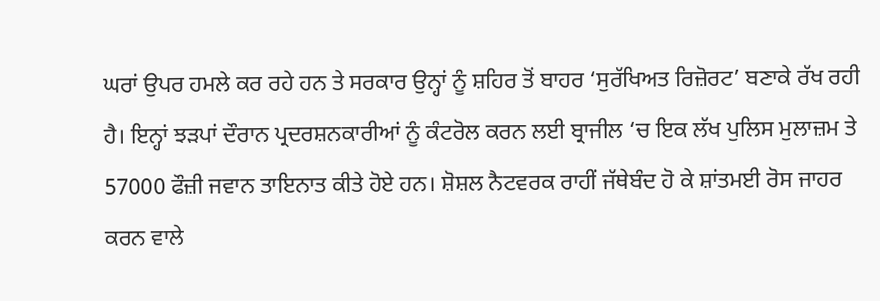ਘਰਾਂ ਉਪਰ ਹਮਲੇ ਕਰ ਰਹੇ ਹਨ ਤੇ ਸਰਕਾਰ ਉਨ੍ਹਾਂ ਨੂੰ ਸ਼ਹਿਰ ਤੋਂ ਬਾਹਰ ‘ਸੁਰੱਖਿਅਤ ਰਿਜ਼ੋਰਟ’ ਬਣਾਕੇ ਰੱਖ ਰਹੀ ਹੈ। ਇਨ੍ਹਾਂ ਝੜਪਾਂ ਦੌਰਾਨ ਪ੍ਰਦਰਸ਼ਨਕਾਰੀਆਂ ਨੂੰ ਕੰਟਰੋਲ ਕਰਨ ਲਈ ਬ੍ਰਾਜੀਲ ‘ਚ ਇਕ ਲੱਖ ਪੁਲਿਸ ਮੁਲਾਜ਼ਮ ਤੇ 57000 ਫੌਜ਼ੀ ਜਵਾਨ ਤਾਇਨਾਤ ਕੀਤੇ ਹੋਏ ਹਨ। ਸ਼ੋਸ਼ਲ ਨੈਟਵਰਕ ਰਾਹੀਂ ਜੱਥੇਬੰਦ ਹੋ ਕੇ ਸ਼ਾਂਤਮਈ ਰੋਸ ਜਾਹਰ ਕਰਨ ਵਾਲੇ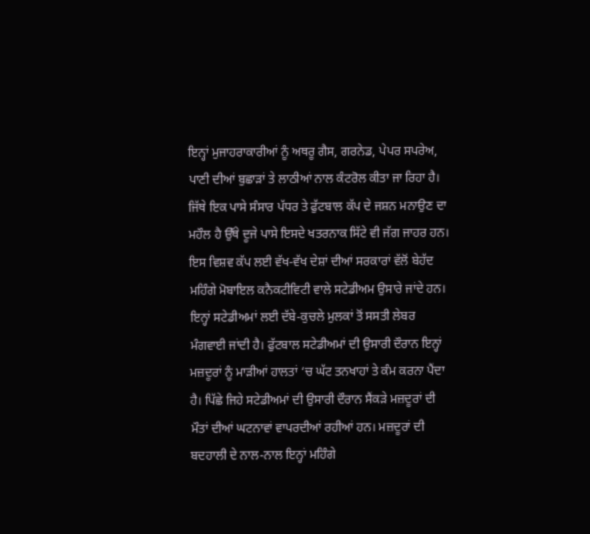ਇਨ੍ਹਾਂ ਮੁਜਾਹਰਾਕਾਰੀਆਂ ਨੂੰ ਅਥਰੂ ਗੈਸ, ਗਰਨੇਡ, ਪੇਪਰ ਸਪਰੇਅ, ਪਾਣੀ ਦੀਆਂ ਬੁਛਾੜਾਂ ਤੇ ਲਾਠੀਆਂ ਨਾਲ ਕੰਟਰੋਲ ਕੀਤਾ ਜਾ ਰਿਹਾ ਹੈ।
ਜਿੱਥੇ ਇਕ ਪਾਸੇ ਸੰਸਾਰ ਪੱਧਰ ਤੇ ਫੁੱਟਬਾਲ ਕੱਪ ਦੇ ਜਸ਼ਨ ਮਨਾਉਣ ਦਾ ਮਹੌਲ ਹੈ ਉੱਥੇ ਦੂਜੇ ਪਾਸੇ ਇਸਦੇ ਖਤਰਨਾਕ ਸਿੱਟੇ ਵੀ ਜੱਗ ਜਾਹਰ ਹਨ। ਇਸ ਵਿਸ਼ਵ ਕੱਪ ਲਈ ਵੱਖ-ਵੱਖ ਦੇਸ਼ਾਂ ਦੀਆਂ ਸਰਕਾਰਾਂ ਵੱਲੋਂ ਬੇਹੱਦ ਮਹਿੰਗੇ ਮੋਬਾਇਲ ਕਨੈਕਟੀਵਿਟੀ ਵਾਲੇ ਸਟੇਡੀਅਮ ਉਸਾਰੇ ਜਾਂਦੇ ਹਨ। ਇਨ੍ਹਾਂ ਸਟੇਡੀਅਮਾਂ ਲਈ ਦੱਬੇ-ਕੁਚਲੇ ਮੁਲਕਾਂ ਤੋਂ ਸਸਤੀ ਲੇਬਰ ਮੰਗਵਾਈ ਜਾਂਦੀ ਹੈ। ਫੁੱਟਬਾਲ ਸਟੇਡੀਅਮਾਂ ਦੀ ਉਸਾਰੀ ਦੌਰਾਨ ਇਨ੍ਹਾਂ ਮਜ਼ਦੂਰਾਂ ਨੂੰ ਮਾੜੀਆਂ ਹਾਲਤਾਂ ‘ਚ ਘੱਟ ਤਨਖਾਹਾਂ ਤੇ ਕੰਮ ਕਰਨਾ ਪੈਂਦਾ ਹੈ। ਪਿੱਛੇ ਜਿਹੇ ਸਟੇਡੀਅਮਾਂ ਦੀ ਉਸਾਰੀ ਦੌਰਾਨ ਸੈਂਕੜੇ ਮਜ਼ਦੂਰਾਂ ਦੀ ਮੌਤਾਂ ਦੀਆਂ ਘਟਨਾਵਾਂ ਵਾਪਰਦੀਆਂ ਰਹੀਆਂ ਹਨ। ਮਜ਼ਦੂਰਾਂ ਦੀ ਬਦਹਾਲੀ ਦੇ ਨਾਲ-ਨਾਲ ਇਨ੍ਹਾਂ ਮਹਿੰਗੇ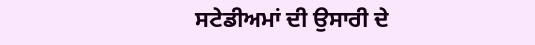ਸਟੇਡੀਅਮਾਂ ਦੀ ਉਸਾਰੀ ਦੇ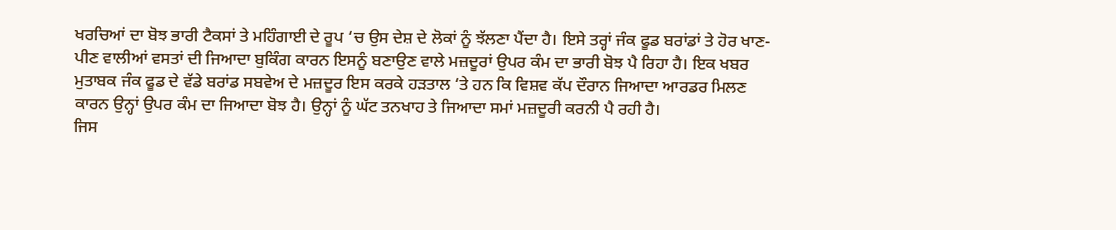ਖਰਚਿਆਂ ਦਾ ਬੋਝ ਭਾਰੀ ਟੈਕਸਾਂ ਤੇ ਮਹਿੰਗਾਈ ਦੇ ਰੂਪ ‘ਚ ਉਸ ਦੇਸ਼ ਦੇ ਲੋਕਾਂ ਨੂੰ ਝੱਲਣਾ ਪੈਂਦਾ ਹੈ। ਇਸੇ ਤਰ੍ਹਾਂ ਜੰਕ ਫੂਡ ਬਰਾਂਡਾਂ ਤੇ ਹੋਰ ਖਾਣ-ਪੀਣ ਵਾਲੀਆਂ ਵਸਤਾਂ ਦੀ ਜਿਆਦਾ ਬੁਕਿੰਗ ਕਾਰਨ ਇਸਨੂੰ ਬਣਾਉਣ ਵਾਲੇ ਮਜ਼ਦੂਰਾਂ ਉਪਰ ਕੰਮ ਦਾ ਭਾਰੀ ਬੋਝ ਪੈ ਰਿਹਾ ਹੈ। ਇਕ ਖਬਰ ਮੁਤਾਬਕ ਜੰਕ ਫੂਡ ਦੇ ਵੱਡੇ ਬਰਾਂਡ ਸਬਵੇਅ ਦੇ ਮਜ਼ਦੂਰ ਇਸ ਕਰਕੇ ਹੜਤਾਲ ‘ਤੇ ਹਨ ਕਿ ਵਿਸ਼ਵ ਕੱਪ ਦੌਰਾਨ ਜਿਆਦਾ ਆਰਡਰ ਮਿਲਣ ਕਾਰਨ ਉਨ੍ਹਾਂ ਉਪਰ ਕੰਮ ਦਾ ਜਿਆਦਾ ਬੋਝ ਹੈ। ਉਨ੍ਹਾਂ ਨੂੰ ਘੱਟ ਤਨਖਾਹ ਤੇ ਜਿਆਦਾ ਸਮਾਂ ਮਜ਼ਦੂਰੀ ਕਰਨੀ ਪੈ ਰਹੀ ਹੈ।
ਜਿਸ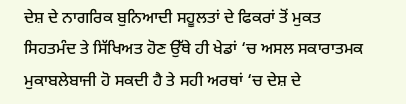ਦੇਸ਼ ਦੇ ਨਾਗਰਿਕ ਬੁਨਿਆਦੀ ਸਹੂਲਤਾਂ ਦੇ ਫਿਕਰਾਂ ਤੋਂ ਮੁਕਤ ਸਿਹਤਮੰਦ ਤੇ ਸਿੱਖਿਅਤ ਹੋਣ ਉੱਥੇ ਹੀ ਖੇਡਾਂ ‘ਚ ਅਸਲ ਸਕਾਰਾਤਮਕ ਮੁਕਾਬਲੇਬਾਜੀ ਹੋ ਸਕਦੀ ਹੈ ਤੇ ਸਹੀ ਅਰਥਾਂ ‘ਚ ਦੇਸ਼ ਦੇ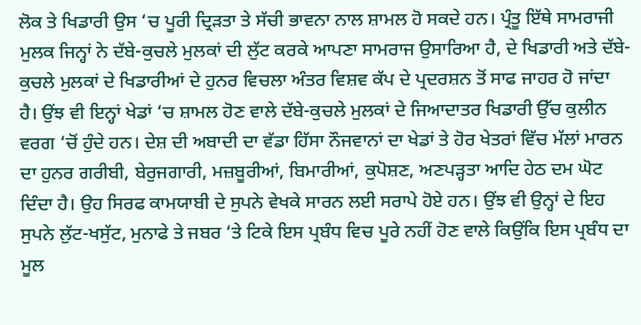ਲੋਕ ਤੇ ਖਿਡਾਰੀ ਉਸ ‘ਚ ਪੂਰੀ ਦ੍ਰਿੜਤਾ ਤੇ ਸੱਚੀ ਭਾਵਨਾ ਨਾਲ ਸ਼ਾਮਲ ਹੋ ਸਕਦੇ ਹਨ। ਪ੍ਰੰਤੂ ਇੱਥੇ ਸਾਮਰਾਜੀ ਮੁਲਕ ਜਿਨ੍ਹਾਂ ਨੇ ਦੱਬੇ-ਕੁਚਲੇ ਮੁਲਕਾਂ ਦੀ ਲੁੱਟ ਕਰਕੇ ਆਪਣਾ ਸਾਮਰਾਜ ਉਸਾਰਿਆ ਹੈ, ਦੇ ਖਿਡਾਰੀ ਅਤੇ ਦੱਬੇ-ਕੁਚਲੇ ਮੁਲਕਾਂ ਦੇ ਖਿਡਾਰੀਆਂ ਦੇ ਹੁਨਰ ਵਿਚਲਾ ਅੰਤਰ ਵਿਸ਼ਵ ਕੱਪ ਦੇ ਪ੍ਰਦਰਸ਼ਨ ਤੋਂ ਸਾਫ ਜਾਹਰ ਹੋ ਜਾਂਦਾ ਹੈ। ਉਂਝ ਵੀ ਇਨ੍ਹਾਂ ਖੇਡਾਂ ‘ਚ ਸ਼ਾਮਲ ਹੋਣ ਵਾਲੇ ਦੱਬੇ-ਕੁਚਲੇ ਮੁਲਕਾਂ ਦੇ ਜਿਆਦਾਤਰ ਖਿਡਾਰੀ ਉੱਚ ਕੁਲੀਨ ਵਰਗ ‘ਚੋਂ ਹੁੰਦੇ ਹਨ। ਦੇਸ਼ ਦੀ ਅਬਾਦੀ ਦਾ ਵੱਡਾ ਹਿੱਸਾ ਨੌਜਵਾਨਾਂ ਦਾ ਖੇਡਾਂ ਤੇ ਹੋਰ ਖੇਤਰਾਂ ਵਿੱਚ ਮੱਲਾਂ ਮਾਰਨ ਦਾ ਹੁਨਰ ਗਰੀਬੀ, ਬੇਰੁਜਗਾਰੀ, ਮਜ਼ਬੂਰੀਆਂ, ਬਿਮਾਰੀਆਂ, ਕੁਪੋਸ਼ਣ, ਅਣਪੜ੍ਹਤਾ ਆਦਿ ਹੇਠ ਦਮ ਘੋਟ ਦਿੰਦਾ ਹੈ। ਉਹ ਸਿਰਫ ਕਾਮਯਾਬੀ ਦੇ ਸੁਪਨੇ ਵੇਖਕੇ ਸਾਰਨ ਲਈ ਸਰਾਪੇ ਹੋਏ ਹਨ। ਉਂਝ ਵੀ ਉਨ੍ਹਾਂ ਦੇ ਇਹ ਸੁਪਨੇ ਲੁੱਟ-ਖਸੁੱਟ, ਮੁਨਾਫੇ ਤੇ ਜਬਰ ‘ਤੇ ਟਿਕੇ ਇਸ ਪ੍ਰਬੰਧ ਵਿਚ ਪੂਰੇ ਨਹੀਂ ਹੋਣ ਵਾਲੇ ਕਿਉਂਕਿ ਇਸ ਪ੍ਰਬੰਧ ਦਾ ਮੂਲ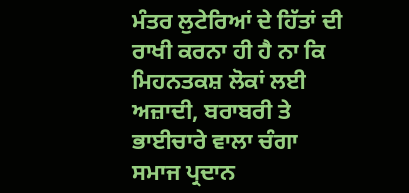ਮੰਤਰ ਲੁਟੇਰਿਆਂ ਦੇ ਹਿੱਤਾਂ ਦੀ ਰਾਖੀ ਕਰਨਾ ਹੀ ਹੈ ਨਾ ਕਿ ਮਿਹਨਤਕਸ਼ ਲੋਕਾਂ ਲਈ ਅਜ਼ਾਦੀ, ਬਰਾਬਰੀ ਤੇ ਭਾਈਚਾਰੇ ਵਾਲਾ ਚੰਗਾ ਸਮਾਜ ਪ੍ਰਦਾਨ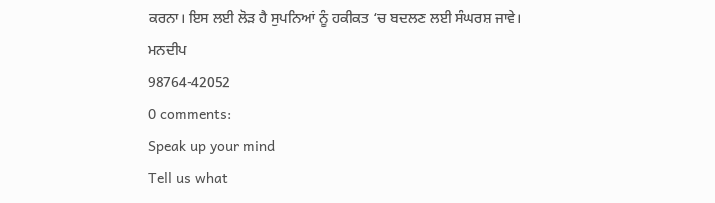ਕਰਨਾ। ਇਸ ਲਈ ਲੋੜ ਹੈ ਸੁਪਨਿਆਂ ਨੂੰ ਹਕੀਕਤ ‘ਚ ਬਦਲਣ ਲਈ ਸੰਘਰਸ਼ ਜਾਵੇ।
ਮਨਦੀਪ
98764-42052
0 comments:
Speak up your mind
Tell us what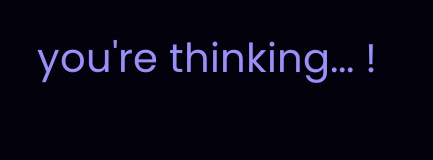you're thinking... !